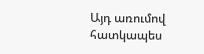Այդ առումով հատկապես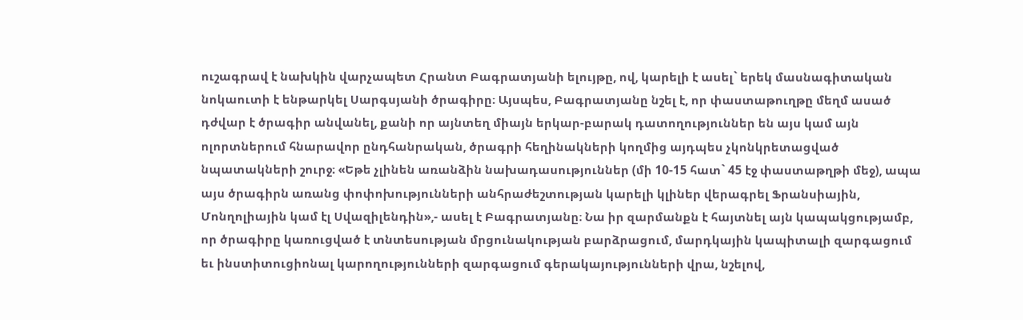ուշագրավ է նախկին վարչապետ Հրանտ Բագրատյանի ելույթը, ով, կարելի է ասել` երեկ մասնագիտական նոկաուտի է ենթարկել Սարգսյանի ծրագիրը։ Այսպես, Բագրատյանը նշել է, որ փաստաթուղթը մեղմ ասած դժվար է ծրագիր անվանել, քանի որ այնտեղ միայն երկար-բարակ դատողություններ են այս կամ այն ոլորտներում հնարավոր ընդհանրական, ծրագրի հեղինակների կողմից այդպես չկոնկրետացված նպատակների շուրջ։ «Եթե չլինեն առանձին նախադասություններ (մի 10-15 հատ` 45 էջ փաստաթղթի մեջ), ապա այս ծրագիրն առանց փոփոխությունների անհրաժեշտության կարելի կլիներ վերագրել Ֆրանսիային, Մոնղոլիային կամ էլ Սվազիլենդին»,- ասել է Բագրատյանը։ Նա իր զարմանքն է հայտնել այն կապակցությամբ, որ ծրագիրը կառուցված է տնտեսության մրցունակության բարձրացում, մարդկային կապիտալի զարգացում եւ ինստիտուցիոնալ կարողությունների զարգացում գերակայությունների վրա, նշելով,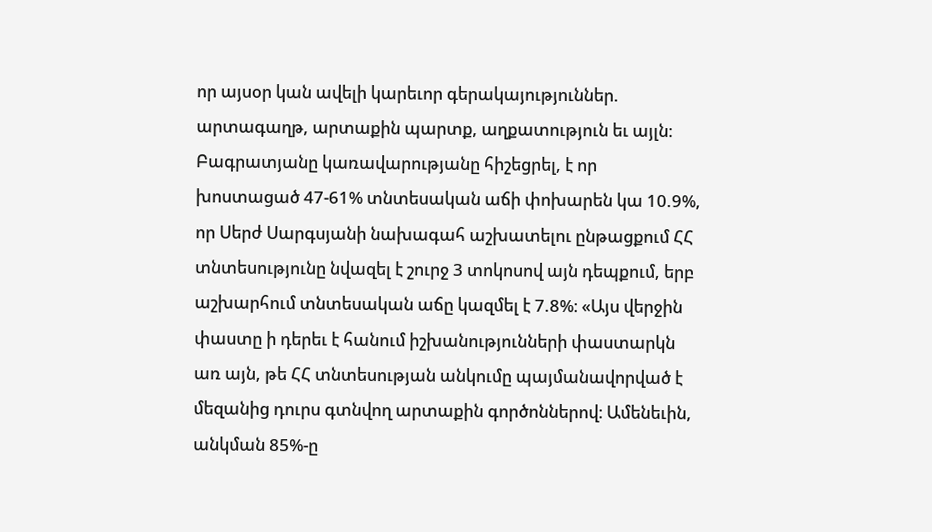որ այսօր կան ավելի կարեւոր գերակայություններ. արտագաղթ, արտաքին պարտք, աղքատություն եւ այլն։
Բագրատյանը կառավարությանը հիշեցրել, է որ խոստացած 47-61% տնտեսական աճի փոխարեն կա 10.9%, որ Սերժ Սարգսյանի նախագահ աշխատելու ընթացքում ՀՀ տնտեսությունը նվազել է շուրջ 3 տոկոսով այն դեպքում, երբ աշխարհում տնտեսական աճը կազմել է 7.8%։ «Այս վերջին փաստը ի դերեւ է հանում իշխանությունների փաստարկն առ այն, թե ՀՀ տնտեսության անկումը պայմանավորված է մեզանից դուրս գտնվող արտաքին գործոններով։ Ամենեւին, անկման 85%-ը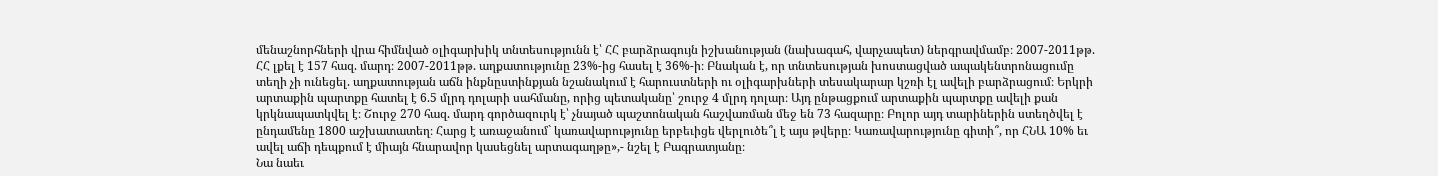մենաշնորհների վրա հիմնված օլիգարխիկ տնտեսությունն է՝ ՀՀ բարձրագույն իշխանության (նախագահ, վարչապետ) ներգրավմամբ։ 2007-2011թթ. ՀՀ լքել է 157 հազ. մարդ։ 2007-2011թթ. աղքատությունը 23%-ից հասել է 36%-ի։ Բնական է, որ տնտեսության խոստացված ապակենտրոնացումը տեղի չի ունեցել. աղքատության աճն ինքնըստինքյան նշանակում է հարուստների ու օլիգարխների տեսակարար կշռի էլ ավելի բարձրացում։ Երկրի արտաքին պարտքը հատել է 6.5 մլրդ դոլարի սահմանը, որից պետականը՝ շուրջ 4 մլրդ դոլար։ Այդ ընթացքում արտաքին պարտքը ավելի քան կրկնապատկվել է։ Շուրջ 270 հազ. մարդ գործազուրկ է՝ չնայած պաշտոնական հաշվառման մեջ են 73 հազարը։ Բոլոր այդ տարիներին ստեղծվել է ընդամենը 1800 աշխատատեղ։ Հարց է առաջանում` կառավարությունը երբեւիցե վերլուծե՞լ է այս թվերը։ Կառավարությունը գիտի՞, որ ՀՆԱ 10% եւ ավել աճի դեպքում է միայն հնարավոր կասեցնել արտագաղթը»,- նշել է Բագրատյանը։
Նա նաեւ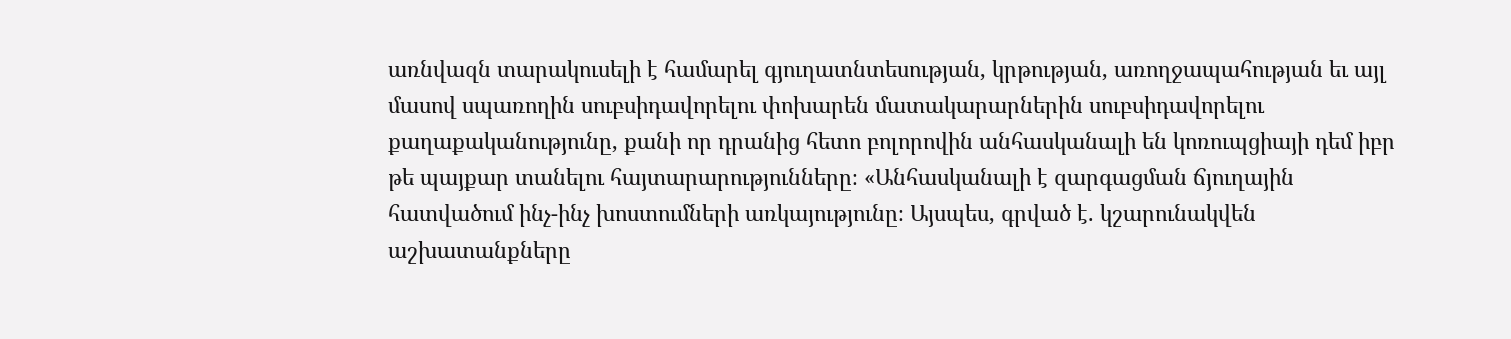առնվազն տարակուսելի է համարել գյուղատնտեսության, կրթության, առողջապահության եւ այլ մասով սպառողին սուբսիդավորելու փոխարեն մատակարարներին սուբսիդավորելու քաղաքականությունը, քանի որ դրանից հետո բոլորովին անհասկանալի են կոռուպցիայի դեմ իբր թե պայքար տանելու հայտարարությունները։ «Անհասկանալի է զարգացման ճյուղային հատվածում ինչ-ինչ խոստումների առկայությունը։ Այսպես, գրված է. կշարունակվեն աշխատանքները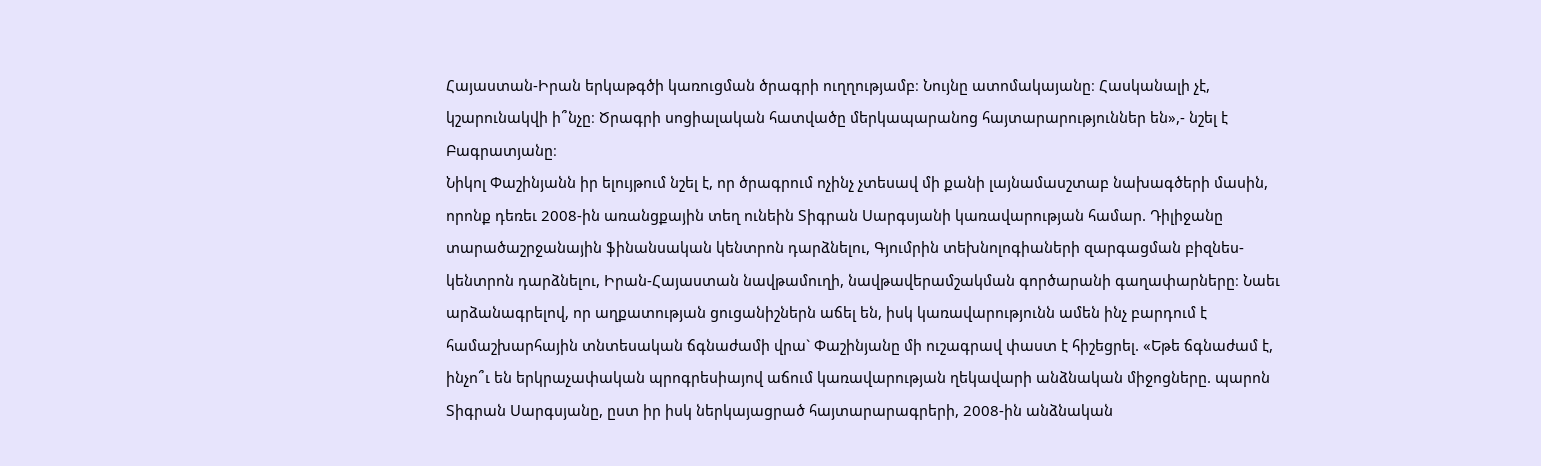Հայաստան-Իրան երկաթգծի կառուցման ծրագրի ուղղությամբ։ Նույնը ատոմակայանը։ Հասկանալի չէ, կշարունակվի ի՞նչը։ Ծրագրի սոցիալական հատվածը մերկապարանոց հայտարարություններ են»,- նշել է Բագրատյանը։
Նիկոլ Փաշինյանն իր ելույթում նշել է, որ ծրագրում ոչինչ չտեսավ մի քանի լայնամասշտաբ նախագծերի մասին, որոնք դեռեւ 2008-ին առանցքային տեղ ունեին Տիգրան Սարգսյանի կառավարության համար. Դիլիջանը տարածաշրջանային ֆինանսական կենտրոն դարձնելու, Գյումրին տեխնոլոգիաների զարգացման բիզնես-կենտրոն դարձնելու, Իրան-Հայաստան նավթամուղի, նավթավերամշակման գործարանի գաղափարները։ Նաեւ արձանագրելով, որ աղքատության ցուցանիշներն աճել են, իսկ կառավարությունն ամեն ինչ բարդում է համաշխարհային տնտեսական ճգնաժամի վրա` Փաշինյանը մի ուշագրավ փաստ է հիշեցրել. «Եթե ճգնաժամ է, ինչո՞ւ են երկրաչափական պրոգրեսիայով աճում կառավարության ղեկավարի անձնական միջոցները. պարոն Տիգրան Սարգսյանը, ըստ իր իսկ ներկայացրած հայտարարագրերի, 2008-ին անձնական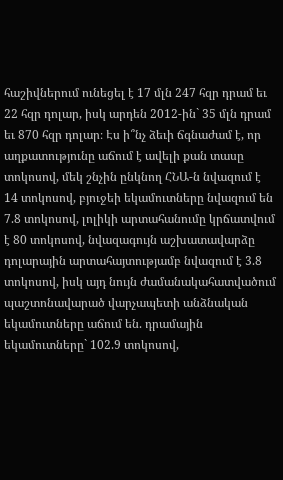հաշիվներում ունեցել է 17 մլն 247 հզր դրամ եւ 22 հզր դոլար, իսկ արդեն 2012-ին` 35 մլն դրամ եւ 870 հզր դոլար։ Էս ի՞նչ ձեւի ճգնաժամ է, որ աղքատությունը աճում է ավելի քան տասը տոկոսով, մեկ շնչին ընկնող ՀՆԱ-ն նվազում է 14 տոկոսով, բյուջեի եկամուտները նվազում են 7.8 տոկոսով, լոլիկի արտահանումը կրճատվում է 80 տոկոսով, նվազագույն աշխատավարձը դոլարային արտահայտությամբ նվազում է 3.8 տոկոսով, իսկ այդ նույն ժամանակահատվածում պաշտոնավարած վարչապետի անձնական եկամուտները աճում են. դրամային եկամուտները` 102.9 տոկոսով,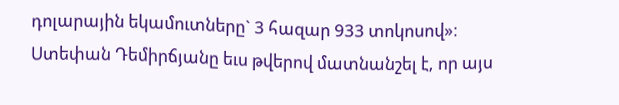դոլարային եկամուտները` 3 հազար 933 տոկոսով»։
Ստեփան Դեմիրճյանը եւս թվերով մատնանշել է, որ այս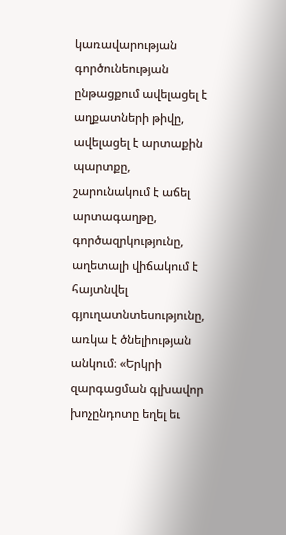կառավարության գործունեության ընթացքում ավելացել է աղքատների թիվը, ավելացել է արտաքին պարտքը, շարունակում է աճել արտագաղթը, գործազրկությունը, աղետալի վիճակում է հայտնվել գյուղատնտեսությունը, առկա է ծնելիության անկում։ «Երկրի զարգացման գլխավոր խոչընդոտը եղել եւ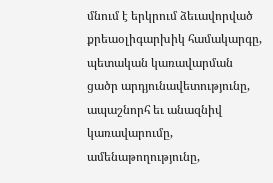մնում է երկրում ձեւավորված քրեաօլիգարխիկ համակարգը, պետական կառավարման ցածր արդյունավետությունը, ապաշնորհ եւ անազնիվ կառավարումը, ամենաթողությունը,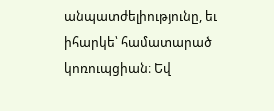անպատժելիությունը, եւ իհարկե՝ համատարած կոռուպցիան։ Եվ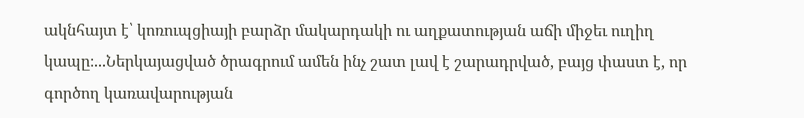ակնհայտ է՝ կոռուպցիայի բարձր մակարդակի ու աղքատության աճի միջեւ ուղիղ կապը։...Ներկայացված ծրագրում ամեն ինչ շատ լավ է շարադրված, բայց փաստ է, որ գործող կառավարության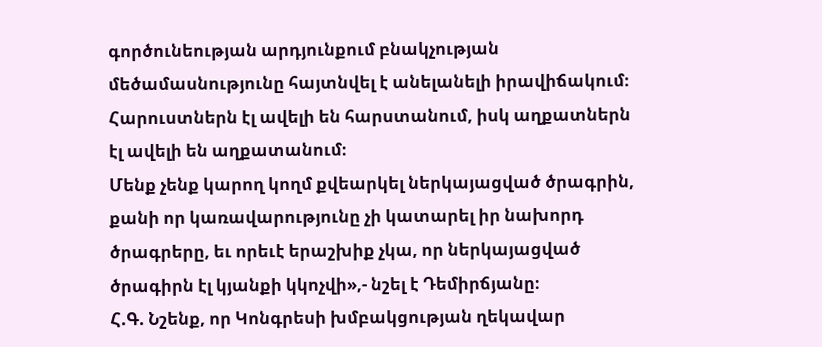գործունեության արդյունքում բնակչության մեծամասնությունը հայտնվել է անելանելի իրավիճակում։ Հարուստներն էլ ավելի են հարստանում, իսկ աղքատներն էլ ավելի են աղքատանում։
Մենք չենք կարող կողմ քվեարկել ներկայացված ծրագրին, քանի որ կառավարությունը չի կատարել իր նախորդ ծրագրերը, եւ որեւէ երաշխիք չկա, որ ներկայացված ծրագիրն էլ կյանքի կկոչվի»,- նշել է Դեմիրճյանը։
Հ.Գ. Նշենք, որ Կոնգրեսի խմբակցության ղեկավար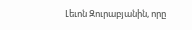Լեւոն Զուրաբյանին, որը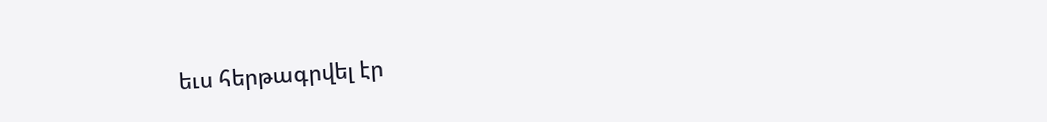եւս հերթագրվել էր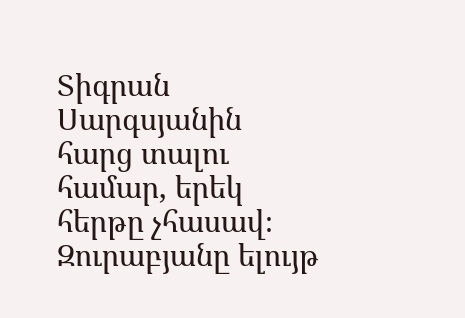Տիգրան Սարգսյանին հարց տալու համար, երեկ հերթը չհասավ։ Զուրաբյանը ելույթ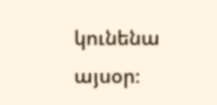կունենա այսօր։